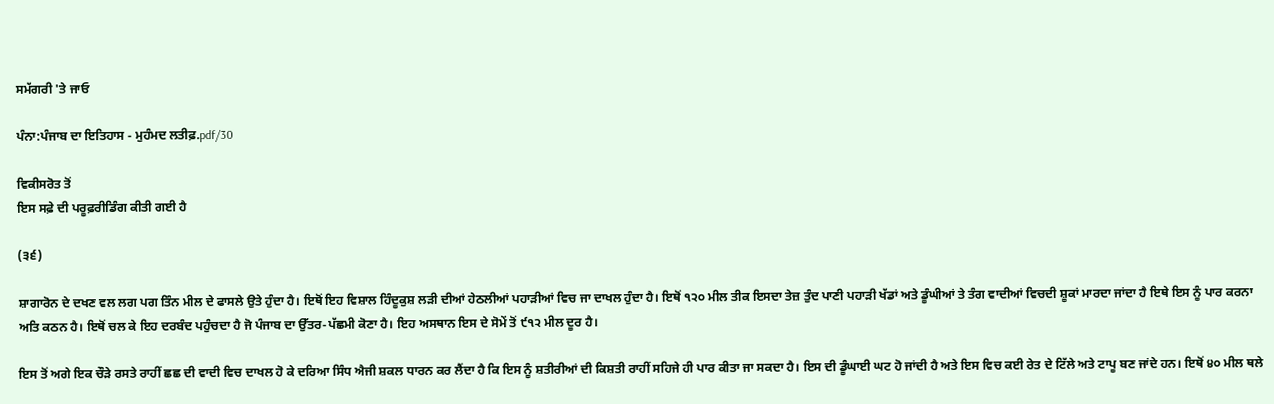ਸਮੱਗਰੀ 'ਤੇ ਜਾਓ

ਪੰਨਾ:ਪੰਜਾਬ ਦਾ ਇਤਿਹਾਸ - ਮੁਹੰਮਦ ਲਤੀਫ਼.pdf/30

ਵਿਕੀਸਰੋਤ ਤੋਂ
ਇਸ ਸਫ਼ੇ ਦੀ ਪਰੂਫ਼ਰੀਡਿੰਗ ਕੀਤੀ ਗਈ ਹੈ

(੩੬)

ਸ਼ਾਗਾਰੋਨ ਦੇ ਦਖਣ ਵਲ ਲਗ ਪਗ ਤਿੰਨ ਮੀਲ ਦੇ ਫਾਸਲੇ ਉਤੇ ਹੁੰਦਾ ਹੈ। ਇਥੋਂ ਇਹ ਵਿਸ਼ਾਲ ਹਿੰਦੂਕੁਸ਼ ਲੜੀ ਦੀਆਂ ਹੇਠਲੀਆਂ ਪਹਾੜੀਆਂ ਵਿਚ ਜਾ ਦਾਖਲ ਹੁੰਦਾ ਹੈ। ਇਥੋਂ ੧੨੦ ਮੀਲ ਤੀਕ ਇਸਦਾ ਤੇਜ਼ ਤੁੰਦ ਪਾਣੀ ਪਹਾੜੀ ਖੱਡਾਂ ਅਤੇ ਡੂੰਘੀਆਂ ਤੇ ਤੰਗ ਵਾਦੀਆਂ ਵਿਚਦੀ ਸ਼ੂਕਾਂ ਮਾਰਦਾ ਜਾਂਦਾ ਹੈ ਇਥੇ ਇਸ ਨੂੰ ਪਾਰ ਕਰਨਾ ਅਤਿ ਕਠਨ ਹੈ। ਇਥੋਂ ਚਲ ਕੇ ਇਹ ਦਰਬੰਦ ਪਹੁੰਚਦਾ ਹੈ ਜੋ ਪੰਜਾਬ ਦਾ ਉੱਤਰ-ਪੱਛਮੀ ਕੋਣਾ ਹੈ। ਇਹ ਅਸਥਾਨ ਇਸ ਦੇ ਸੋਮੇਂ ਤੋਂ ੯੧੨ ਮੀਲ ਦੂਰ ਹੈ।

ਇਸ ਤੋਂ ਅਗੇ ਇਕ ਚੌੜੇ ਰਸਤੇ ਰਾਹੀਂ ਛਛ ਦੀ ਵਾਦੀ ਵਿਚ ਦਾਖਲ ਹੋ ਕੇ ਦਰਿਆ ਸਿੰਧ ਐਜੀ ਸ਼ਕਲ ਧਾਰਨ ਕਰ ਲੈਂਦਾ ਹੈ ਕਿ ਇਸ ਨੂੰ ਸ਼ਤੀਰੀਆਂ ਦੀ ਕਿਸ਼ਤੀ ਰਾਹੀਂ ਸਹਿਜੇ ਹੀ ਪਾਰ ਕੀਤਾ ਜਾ ਸਕਦਾ ਹੈ। ਇਸ ਦੀ ਡੂੰਘਾਈ ਘਟ ਹੋ ਜਾਂਦੀ ਹੈ ਅਤੇ ਇਸ ਵਿਚ ਕਈ ਰੇਤ ਦੇ ਟਿੱਲੇ ਅਤੇ ਟਾਪੂ ਬਣ ਜਾਂਦੇ ਹਨ। ਇਥੋਂ ੪੦ ਮੀਲ ਥਲੇ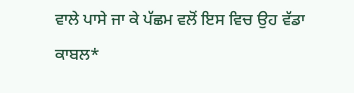ਵਾਲੇ ਪਾਸੇ ਜਾ ਕੇ ਪੱਛਮ ਵਲੋਂ ਇਸ ਵਿਚ ਉਹ ਵੱਡਾ ਕਾਬਲ*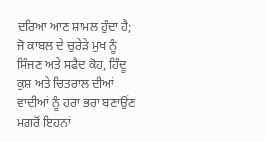ਦਰਿਆ ਆਣ ਸ਼ਾਮਲ ਹੁੰਦਾ ਹੈ; ਜੋ ਕਾਬਲ ਦੇ ਚੁਰੇੜੇ ਮੁਖ ਨੂੰ ਸਿੰਜਣ ਅਤੇ ਸਫੈਦ ਕੋਹ, ਹਿੰਦੂ ਕੁਸ਼ ਅਤੇ ਚਿਤਰਾਲ ਦੀਆਂ ਵਾਦੀਆਂ ਨੂੰ ਹਰਾ ਭਰਾ ਬਣਾਉਂਣ ਮਗਰੋਂ ਇਹਨਾਂ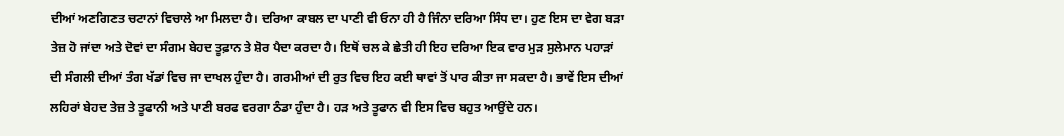ਦੀਆਂ ਅਣਗਿਣਤ ਚਟਾਨਾਂ ਵਿਚਾਲੇ ਆ ਮਿਲਦਾ ਹੈ। ਦਰਿਆ ਕਾਬਲ ਦਾ ਪਾਣੀ ਵੀ ਓਨਾ ਹੀ ਹੈ ਜਿੰਨਾ ਦਰਿਆ ਸਿੰਧ ਦਾ। ਹੁਣ ਇਸ ਦਾ ਵੇਗ ਬੜਾ ਤੇਜ਼ ਹੋ ਜਾਂਦਾ ਅਤੇ ਦੋਵਾਂ ਦਾ ਸੰਗਮ ਬੇਹਦ ਤੂਫ਼ਾਨ ਤੇ ਸ਼ੋਰ ਪੈਦਾ ਕਰਦਾ ਹੈ। ਇਥੋਂ ਚਲ ਕੇ ਛੇਤੀ ਹੀ ਇਹ ਦਰਿਆ ਇਕ ਵਾਰ ਮੁੜ ਸੁਲੇਮਾਨ ਪਹਾੜਾਂ ਦੀ ਸੰਗਲੀ ਦੀਆਂ ਤੰਗ ਖੱਡਾਂ ਵਿਚ ਜਾ ਦਾਖਲ ਹੁੰਦਾ ਹੈ। ਗਰਮੀਆਂ ਦੀ ਰੁਤ ਵਿਚ ਇਹ ਕਈ ਥਾਵਾਂ ਤੋਂ ਪਾਰ ਕੀਤਾ ਜਾ ਸਕਦਾ ਹੈ। ਭਾਵੇਂ ਇਸ ਦੀਆਂ ਲਹਿਰਾਂ ਬੇਹਦ ਤੇਜ਼ ਤੇ ਤੂਫਾਨੀ ਅਤੇ ਪਾਣੀ ਬਰਫ ਵਰਗਾ ਠੰਡਾ ਹੁੰਦਾ ਹੈ। ਹੜ ਅਤੇ ਤੂਫਾਨ ਵੀ ਇਸ ਵਿਚ ਬਹੁਤ ਆਉਂਦੇ ਹਨ।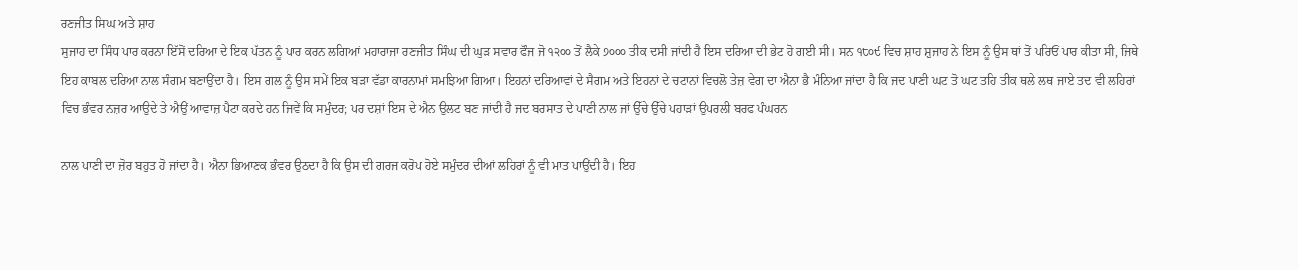ਰਣਜੀਤ ਸਿਘ ਅਤੇ ਸ਼ਾਹ
ਸੁਜਾਹ ਦਾ ਸਿੰਧ ਪਾਰ ਕਰਨਾ ਇੱਸੋਂ ਦਰਿਆ ਦੇ ਇਕ ਪੱਤਨ ਨੂੰ ਪਾਰ ਕਰਨ ਲਗਿਆਂ ਮਹਾਰਾਜਾ ਰਣਜੀਤ ਸਿੰਘ ਦੀ ਘੁੜ ਸਵਾਰ ਫੌਜ ਜੋ ੧੨੦੦ ਤੋਂ ਲੈਕੇ ੭੦੦੦ ਤੀਕ ਦਸੀ ਜਾਂਦੀ ਹੈ ਇਸ ਦਰਿਆ ਦੀ ਭੇਟ ਹੋ ਗਈ ਸੀ। ਸਨ ੧੮੦੯ ਵਿਚ ਸ਼ਾਹ ਸ਼ੁਜਾਹ ਨੇ ਇਸ ਨੂੰ ਉਸ ਥਾਂ ਤੋਂ ਪਰਿਓਂ ਪਾਰ ਕੀਤਾ ਸੀ, ਜਿਥੇ ਇਹ ਕਾਬਲ ਦਰਿਆ ਨਾਲ ਸੰਗਮ ਬਣਾਉਂਦਾ ਹੈ। ਇਸ ਗਲ ਨੂੰ ਉਸ ਸਮੇਂ ਇਕ ਬੜਾ ਵੱਡਾ ਕਾਰਨਾਮਾਂ ਸਮਝਿਆ ਗਿਆ। ਇਹਨਾਂ ਦਰਿਆਵਾਂ ਦੇ ਸੈਗਮ ਅਤੇ ਇਹਨਾਂ ਦੇ ਚਟਾਨਾਂ ਵਿਚਲੋ ਤੇਜ਼ ਵੇਗ ਦਾ ਐਨਾ ਭੈ ਮੰਨਿਆ ਜਾਂਦਾ ਹੈ ਕਿ ਜਦ ਪਾਣੀ ਘਟ ਤੋ ਘਟ ਤਹਿ ਤੀਕ ਥਲੇ ਲਥ ਜਾਏ ਤਦ ਵੀ ਲਹਿਰਾਂ ਵਿਚ ਭੰਵਰ ਨਜ਼ਰ ਆਉਦੇ ਤੇ ਐਉਂ ਆਵਾਜ਼ ਪੈਟਾ ਕਰਦੇ ਹਨ ਜਿਵੇਂ ਕਿ ਸਮੁੰਦਰ; ਪਰ ਦਸ਼ਾਂ ਇਸ ਦੇ ਐਨ ਉਲਟ ਬਣ ਜਾਂਦੀ ਹੈ ਜਦ ਬਰਸਾਤ ਦੇ ਪਾਣੀ ਨਾਲ ਜਾਂ ਉੱਚੇ ਉੱਚੇ ਪਹਾੜਾਂ ਉਪਰਲੀ ਬਰਫ ਪੰਘਰਨ

ਨਾਲ ਪਾਣੀ ਦਾ ਜ਼ੋਰ ਬਹੁਤ ਹੋ ਜਾਂਦਾ ਹੈ। ਐਨਾ ਭਿਆਣਕ ਭੰਵਰ ਉਠਦਾ ਹੈ ਕਿ ਉਸ ਦੀ ਗਰਜ ਕਰੋਪ ਹੋਏ ਸਮੁੰਦਰ ਦੀਆਂ ਲਹਿਰਾਂ ਨੂੰ ਵੀ ਮਾਤ ਪਾਉਂਦੀ ਹੈ। ਇਹ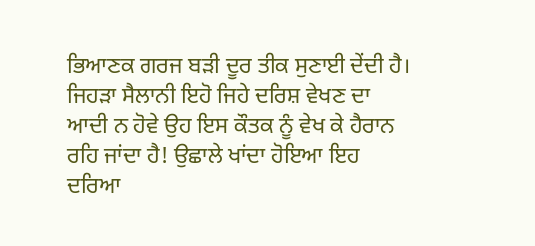ਭਿਆਣਕ ਗਰਜ ਬੜੀ ਦੂਰ ਤੀਕ ਸੁਣਾਈ ਦੇਂਦੀ ਹੈ। ਜਿਹੜਾ ਸੈਲਾਨੀ ਇਹੋ ਜਿਹੇ ਦਰਿਸ਼ ਵੇਖਣ ਦਾ ਆਦੀ ਨ ਹੋਵੇ ਉਹ ਇਸ ਕੌਤਕ ਨੂੰ ਵੇਖ ਕੇ ਹੈਰਾਨ ਰਹਿ ਜਾਂਦਾ ਹੈ! ਉਛਾਲੇ ਖਾਂਦਾ ਹੋਇਆ ਇਹ ਦਰਿਆ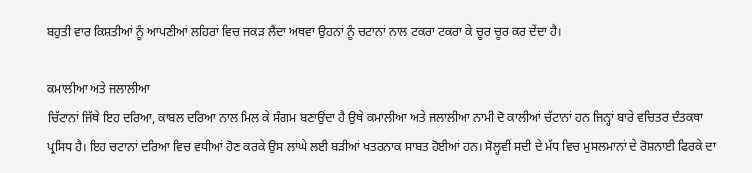ਬਹੁਤੀ ਵਾਰ ਕਿਸ਼ਤੀਆਂ ਨੂੰ ਆਪਣੀਆਂ ਲਹਿਰਾਂ ਵਿਚ ਜਕੜ ਲੈਂਦਾ ਅਥਵਾ ਉਹਨਾਂ ਨੂੰ ਚਟਾਨਾਂ ਨਾਲ ਟਕਰਾ ਟਕਰਾ ਕੇ ਚੂਰ ਚੂਰ ਕਰ ਦੇਂਦਾ ਹੈ।

ਕਮਾਲੀਆ ਅਤੇ ਜਲਾਲੀਆ
ਚਿੱਟਾਨਾਂ ਜਿੱਥੇ ਇਹ ਦਰਿਆ, ਕਾਬਲ ਦਰਿਆ ਨਾਲ ਮਿਲ ਕੇ ਸੰਗਮ ਬਣਾਉਂਦਾ ਹੈ ਉਥੇ ਕਮਾਲੀਆ ਅਤੇ ਜਲਾਲੀਆ ਨਾਮੀ ਦੋ ਕਾਲੀਆਂ ਚੱਟਾਨਾਂ ਹਨ ਜਿਨ੍ਹਾਂ ਬਾਰੇ ਵਚਿਤਰ ਦੰਤਕਥਾ ਪ੍ਰਸਿਧ ਹੈ। ਇਹ ਚਟਾਨਾਂ ਦਰਿਆ ਵਿਚ ਵਧੀਆਂ ਹੋਣ ਕਰਕੇ ਉਸ ਲਾਂਘੇ ਲਈ ਬੜੀਆਂ ਖਤਰਨਾਕ ਸਾਬਤ ਹੋਈਆਂ ਹਨ। ਸੋਲ੍ਹਵੀਂ ਸਦੀ ਦੇ ਮੱਧ ਵਿਚ ਮੁਸਲਮਾਨਾਂ ਦੇ ਰੋਸ਼ਨਾਈ ਫਿਰਕੇ ਦਾ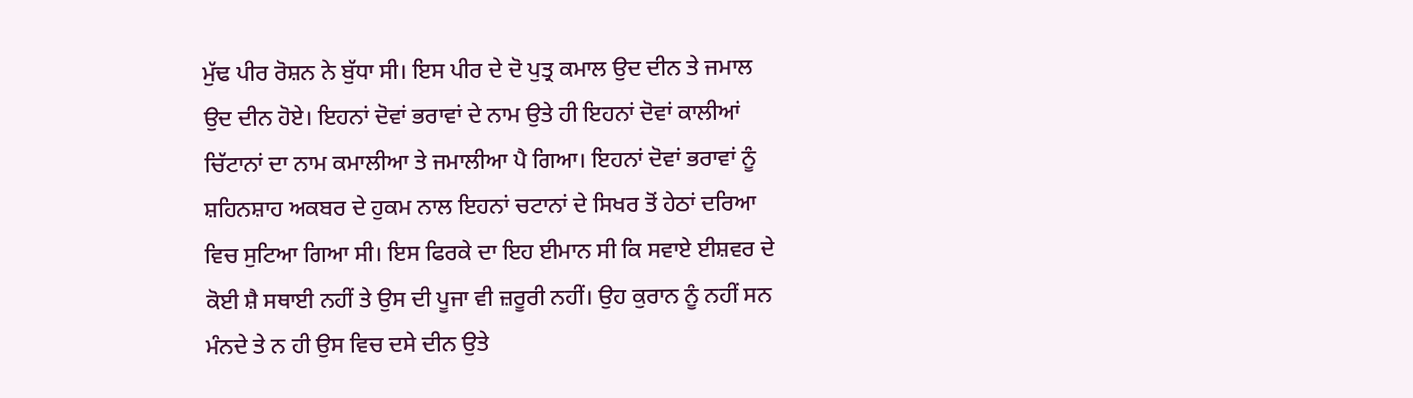ਮੁੱਢ ਪੀਰ ਰੋਸ਼ਨ ਨੇ ਬੁੱਧਾ ਸੀ। ਇਸ ਪੀਰ ਦੇ ਦੋ ਪੁਤ੍ਰ ਕਮਾਲ ਉਦ ਦੀਨ ਤੇ ਜਮਾਲ ਉਦ ਦੀਨ ਹੋਏ। ਇਹਨਾਂ ਦੋਵਾਂ ਭਰਾਵਾਂ ਦੇ ਨਾਮ ਉਤੇ ਹੀ ਇਹਨਾਂ ਦੋਵਾਂ ਕਾਲੀਆਂ ਚਿੱਟਾਨਾਂ ਦਾ ਨਾਮ ਕਮਾਲੀਆ ਤੇ ਜਮਾਲੀਆ ਪੈ ਗਿਆ। ਇਹਨਾਂ ਦੋਵਾਂ ਭਰਾਵਾਂ ਨੂੰ ਸ਼ਹਿਨਸ਼ਾਹ ਅਕਬਰ ਦੇ ਹੁਕਮ ਨਾਲ ਇਹਨਾਂ ਚਟਾਨਾਂ ਦੇ ਸਿਖਰ ਤੋਂ ਹੇਠਾਂ ਦਰਿਆ ਵਿਚ ਸੁਟਿਆ ਗਿਆ ਸੀ। ਇਸ ਫਿਰਕੇ ਦਾ ਇਹ ਈਮਾਨ ਸੀ ਕਿ ਸਵਾਏ ਈਸ਼ਵਰ ਦੇ ਕੋਈ ਸ਼ੈ ਸਥਾਈ ਨਹੀਂ ਤੇ ਉਸ ਦੀ ਪੂਜਾ ਵੀ ਜ਼ਰੂਰੀ ਨਹੀਂ। ਉਹ ਕੁਰਾਨ ਨੂੰ ਨਹੀਂ ਸਨ ਮੰਨਦੇ ਤੇ ਨ ਹੀ ਉਸ ਵਿਚ ਦਸੇ ਦੀਨ ਉਤੇ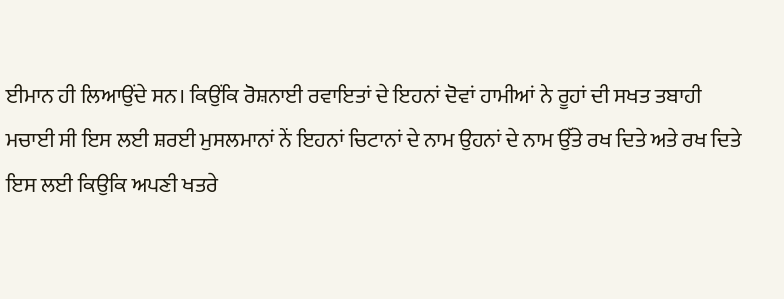ਈਮਾਨ ਹੀ ਲਿਆਉਂਦੇ ਸਨ। ਕਿਉਂਕਿ ਰੋਸ਼ਨਾਈ ਰਵਾਇਤਾਂ ਦੇ ਇਹਨਾਂ ਦੋਵਾਂ ਹਾਮੀਆਂ ਨੇ ਰੂਹਾਂ ਦੀ ਸਖਤ ਤਬਾਹੀ ਮਚਾਈ ਸੀ ਇਸ ਲਈ ਸ਼ਰਈ ਮੁਸਲਮਾਨਾਂ ਨੇਂ ਇਹਨਾਂ ਚਿਟਾਨਾਂ ਦੇ ਨਾਮ ਉਹਨਾਂ ਦੇ ਨਾਮ ਉੱਤੇ ਰਖ ਦਿਤੇ ਅਤੇ ਰਖ ਦਿਤੇ ਇਸ ਲਈ ਕਿਉਕਿ ਅਪਣੀ ਖਤਰੇ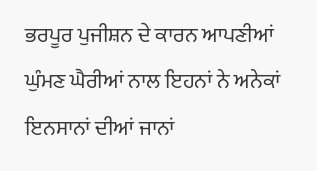ਭਰਪੂਰ ਪੁਜੀਸ਼ਨ ਦੇ ਕਾਰਨ ਆਪਣੀਆਂ ਘੁੰਮਣ ਘੈਰੀਆਂ ਨਾਲ ਇਹਨਾਂ ਨੇ ਅਨੇਕਾਂ ਇਨਸਾਨਾਂ ਦੀਆਂ ਜਾਨਾਂ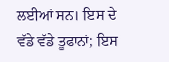ਲਈਆਂ ਸਨ। ਇਸ ਦੇ ਵੱਡੇ ਵੱਡੇ ਤੂਫਾਨਾਂ; ਇਸ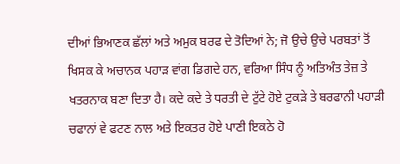ਦੀਆਂ ਭਿਆਣਕ ਛੱਲਾਂ ਅਤੇ ਅਮੁਕ ਬਰਫ ਦੇ ਤੋਦਿਆਂ ਨੇ; ਜੋ ਉਚੇ ਉਚੇ ਪਰਬਤਾਂ ਤੋਂ ਖਿਸਕ ਕੇ ਅਚਾਨਕ ਪਹਾੜ ਵਾਂਗ ਡਿਗਦੇ ਹਨ, ਵਰਿਆ ਸਿੰਧ ਨੂੰ ਅਤਿਅੰਤ ਤੇਜ਼ ਤੇ ਖਤਰਨਾਕ ਬਣਾ ਦਿਤਾ ਹੈ। ਕਦੇ ਕਦੇ ਤੇ ਧਰਤੀ ਦੇ ਟੁੱਟੇ ਹੋਏ ਟੁਕੜੇ ਤੇ ਬਰਫਾਨੀ ਪਹਾੜੀ ਚਫਾਨਾਂ ਵੇ ਫਟਣ ਨਾਲ ਅਤੇ ਇਕਤਰ ਹੋਏ ਪਾਣੀ ਇਕਠੇ ਹੋ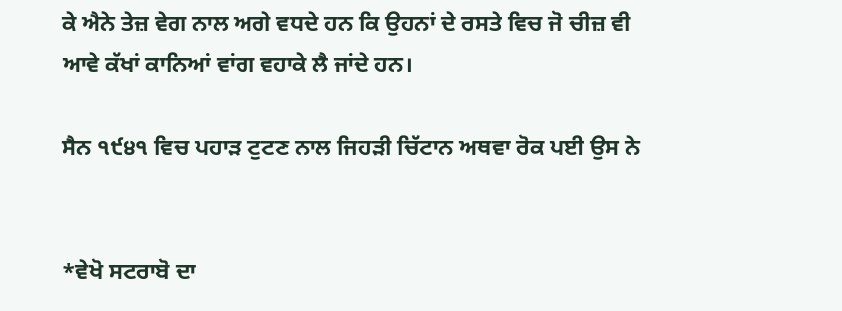ਕੇ ਐਨੇ ਤੇਜ਼ ਵੇਗ ਨਾਲ ਅਗੇ ਵਧਦੇ ਹਨ ਕਿ ਉਹਨਾਂ ਦੇ ਰਸਤੇ ਵਿਚ ਜੋ ਚੀਜ਼ ਵੀ ਆਵੇ ਕੱਖਾਂ ਕਾਨਿਆਂ ਵਾਂਗ ਵਹਾਕੇ ਲੈ ਜਾਂਦੇ ਹਨ।

ਸੈਨ ੧੯੪੧ ਵਿਚ ਪਹਾੜ ਟੁਟਣ ਨਾਲ ਜਿਹੜੀ ਚਿੱਟਾਨ ਅਥਵਾ ਰੋਕ ਪਈ ਉਸ ਨੇ


*ਵੇਖੋ ਸਟਰਾਬੋ ਦਾ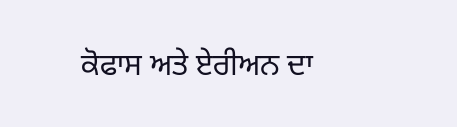ਕੋਫਾਸ ਅਤੇ ਏਰੀਅਨ ਦਾ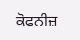ਕੋਫਨੀਜ਼